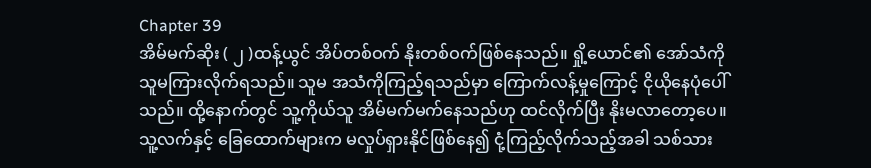Chapter 39
အိမ်မက်ဆိုး ( ၂ )ထန့်ယွင် အိပ်တစ်ဝက် နိုးတစ်ဝက်ဖြစ်နေသည်။ ရှို့ယောင်၏ အော်သံကို သူမကြားလိုက်ရသည်။ သူမ အသံကိုကြည့်ရသည်မှာ ကြောက်လန့်မှုကြောင့် ငိုယိုနေပုံပေါ်သည်။ ထို့နောက်တွင် သူ့ကိုယ်သူ အိမ်မက်မက်နေသည်ဟု ထင်လိုက်ပြီး နိုးမလာတော့ပေ။
သူ့လက်နှင့် ခြေထောက်များက မလှုပ်ရှားနိုင်ဖြစ်နေ၍ ငုံ့ကြည့်လိုက်သည့်အခါ သစ်သား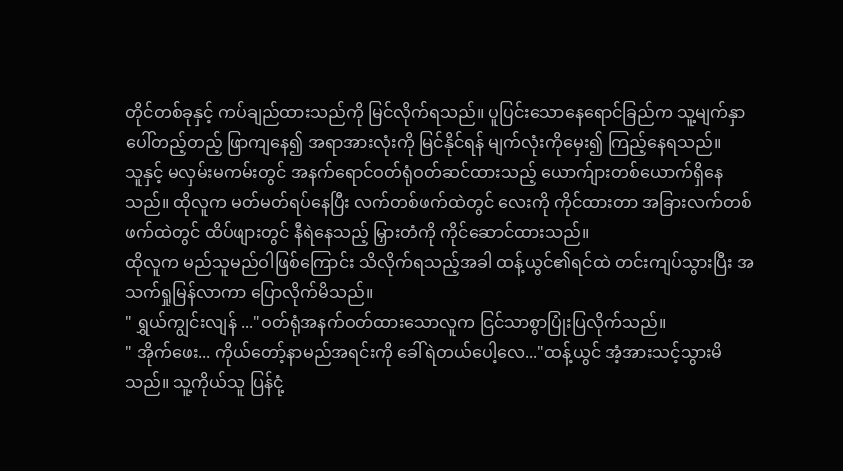တိုင်တစ်ခုနှင့် ကပ်ချည်ထားသည်ကို မြင်လိုက်ရသည်။ ပူပြင်းသောနေရောင်ခြည်က သူ့မျက်နှာပေါ်တည့်တည့် ဖြာကျနေ၍ အရာအားလုံးကို မြင်နိုင်ရန် မျက်လုံးကိုမှေး၍ ကြည့်နေရသည်။
သူနှင့် မလှမ်းမကမ်းတွင် အနက်ရောင်ဝတ်ရုံဝတ်ဆင်ထားသည့် ယောက်ျားတစ်ယောက်ရှိနေသည်။ ထိုလူက မတ်မတ်ရပ်နေပြီး လက်တစ်ဖက်ထဲတွင် လေးကို ကိုင်ထားတာ အခြားလက်တစ်ဖက်ထဲတွင် ထိပ်ဖျားတွင် နီရဲနေသည့် မြှားတံကို ကိုင်ဆောင်ထားသည်။
ထိုလူက မည်သူမည်ဝါဖြစ်ကြောင်း သိလိုက်ရသည့်အခါ ထန့်ယွင်၏ရင်ထဲ တင်းကျပ်သွားပြီး အသက်ရှုမြန်လာကာ ပြောလိုက်မိသည်။
" ရွှယ်ကျွင်းလျန် ..."ဝတ်ရုံအနက်ဝတ်ထားသောလူက ငြင်သာစွာပြုံးပြလိုက်သည်။
" အိုက်ဖေး... ကိုယ်တော့်နာမည်အရင်းကို ခေါ်ရဲတယ်ပေါ့လေ..."ထန့်ယွင် အံ့အားသင့်သွားမိသည်။ သူ့ကိုယ်သူ ပြန်ငုံ့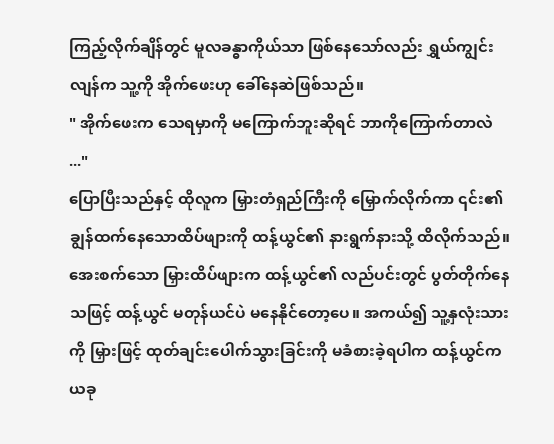ကြည့်လိုက်ချိန်တွင် မူလခန္ဓာကိုယ်သာ ဖြစ်နေသော်လည်း ရွှယ်ကျွင်းလျန်က သူ့ကို အိုက်ဖေးဟု ခေါ်နေဆဲဖြစ်သည်။
" အိုက်ဖေးက သေရမှာကို မကြောက်ဘူးဆိုရင် ဘာကိုကြောက်တာလဲ ..."
ပြောပြီးသည်နှင့် ထိုလူက မြှားတံရှည်ကြီးကို မြှောက်လိုက်ကာ ၎င်း၏ ချွန်ထက်နေသောထိပ်ဖျားကို ထန့်ယွင်၏ နားရွက်နားသို့ ထိလိုက်သည်။
အေးစက်သော မြှားထိပ်ဖျားက ထန့်ယွင်၏ လည်ပင်းတွင် ပွတ်တိုက်နေသဖြင့် ထန့်ယွင် မတုန်ယင်ပဲ မနေနိုင်တော့ပေ။ အကယ်၍ သူ့နှလုံးသားကို မြှားဖြင့် ထုတ်ချင်းပေါက်သွားခြင်းကို မခံစားခဲ့ရပါက ထန့်ယွင်က ယခု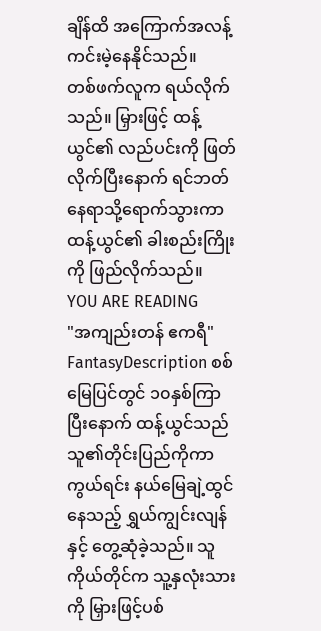ချိန်ထိ အကြောက်အလန့်ကင်းမဲ့နေနိုင်သည်။
တစ်ဖက်လူက ရယ်လိုက်သည်။ မြှားဖြင့် ထန့်ယွင်၏ လည်ပင်းကို ဖြတ်လိုက်ပြီးနောက် ရင်ဘတ်နေရာသို့ရောက်သွားကာ ထန့်ယွင်၏ ခါးစည်းကြိုးကို ဖြည်လိုက်သည်။
YOU ARE READING
"အကျည်းတန် ဧကရီ"
FantasyDescription စစ်မြေပြင်တွင် ၁၀နှစ်ကြာပြီးနောက် ထန့်ယွင်သည် သူ၏တိုင်းပြည်ကိုကာကွယ်ရင်း နယ်မြေချဲ့ထွင်နေသည့် ရွှယ်ကျွင်းလျန်နှင့် တွေ့ဆုံခဲ့သည်။ သူကိုယ်တိုင်က သူ့နှလုံးသားကို မြှားဖြင့်ပစ်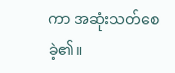ကာ အဆုံးသတ်စေခဲ့၏။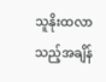သူနိုးထလာသည့်အချိန်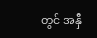တွင် အနှီ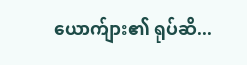ယောက်ျား၏ ရုပ်ဆိ...